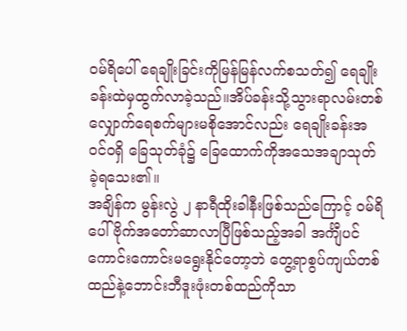ဝမ်ရိပေါ် ရေချိုးခြင်းကိုမြန်မြန်လက်စသတ်၍ ရေချိုးခန်းထဲမှထွက်လာခဲ့သည်။အိပ်ခန်းသို့သွားရာလမ်းတစ်လျှောက်ရေစက်များမစိုအောင်လည်း ရေချိုးခန်းအဝင်ဝရှိ ခြေသုတ်ခုံ၌ ခြေထောက်ကိုအသေအချာသုတ်ခဲ့ရသေး၏။
အချိန်က မွန်းလွဲ ၂ နာရီထိုးခါနီးဖြစ်သည်ကြောင့် ဝမ်ရိပေါ် ဗိုက်အတော်ဆာလာပြီဖြစ်သည့်အခါ အင်္ကျီပင်ကောင်းကောင်းမရွေးနိုင်တော့ဘဲ တွေ့ရာစွပ်ကျယ်တစ်ထည်နဲ့ဘောင်းဘီဒူးဖုံးတစ်ထည်ကိုသာ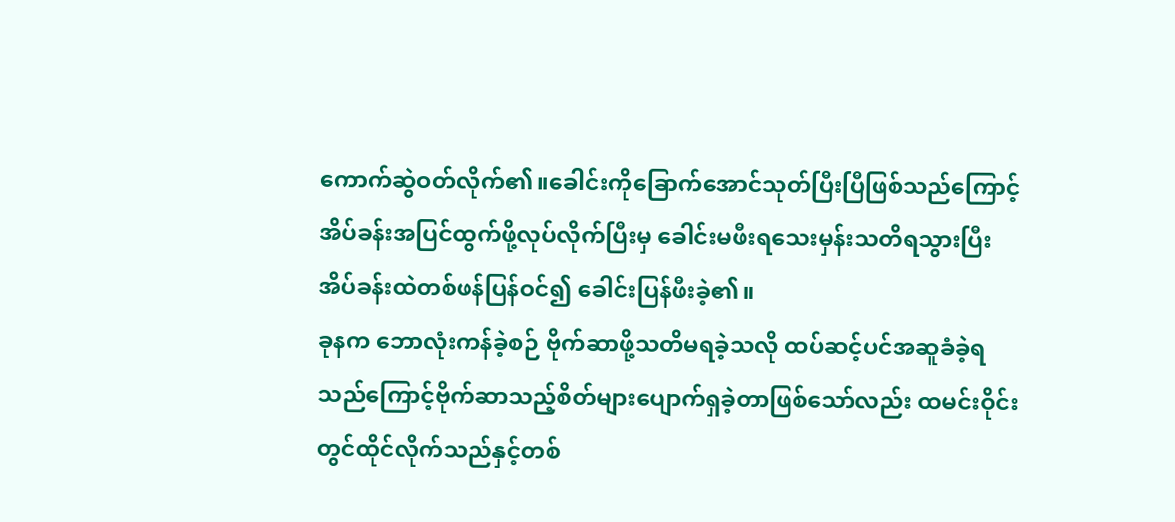ကောက်ဆွဲဝတ်လိုက်၏။ခေါင်းကိုခြောက်အောင်သုတ်ပြီးပြီဖြစ်သည်ကြောင့်အိပ်ခန်းအပြင်ထွက်ဖို့လုပ်လိုက်ပြီးမှ ခေါင်းမဖီးရသေးမှန်းသတိရသွားပြီး အိပ်ခန်းထဲတစ်ဖန်ပြန်ဝင်၍ ခေါင်းပြန်ဖီးခဲ့၏။
ခုနက ဘောလုံးကန်ခဲ့စဉ် ဗိုက်ဆာဖို့သတိမရခဲ့သလို ထပ်ဆင့်ပင်အဆူခံခဲ့ရသည်ကြောင့်ဗိုက်ဆာသည့်စိတ်များပျောက်ရှခဲ့တာဖြစ်သော်လည်း ထမင်းဝိုင်းတွင်ထိုင်လိုက်သည်နှင့်တစ်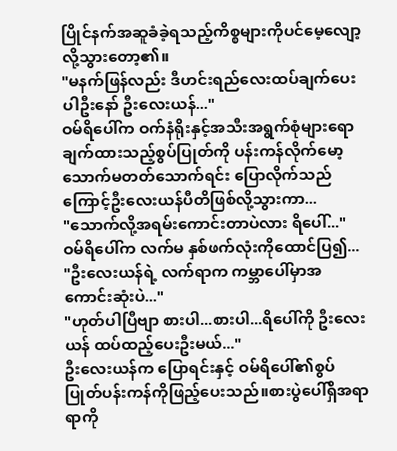ပြိုင်နက်အဆူခံခဲ့ရသည့်ကိစ္စများကိုပင်မေ့လျော့လို့သွားတော့၏။
"မနက်ဖြန်လည်း ဒီဟင်းရည်လေးထပ်ချက်ပေးပါဦးနော် ဦးလေးယန်..."
ဝမ်ရိပေါ်က ဝက်နံရိုးနှင့်အသီးအရွက်စုံများရောချက်ထားသည့်စွပ်ပြုတ်ကို ပန်းကန်လိုက်မော့သောက်မတတ်သောက်ရင်း ပြောလိုက်သည်ကြောင့်ဦးလေးယန်ပီတိဖြစ်လို့သွားကာ...
"သောက်လို့အရမ်းကောင်းတာပဲလား ရိပေါ်..."
ဝမ်ရိပေါ်က လက်မ နှစ်ဖက်လုံးကိုထောင်ပြ၍...
"ဦးလေးယန်ရဲ့ လက်ရာက ကမ္ဘာပေါ်မှာအကောင်းဆုံးပဲ..."
"ဟုတ်ပါပြီဗျာ စားပါ...စားပါ...ရိပေါ်ကို ဦးလေးယန် ထပ်ထည့်ပေးဦးမယ်..."
ဦးလေးယန်က ပြောရင်းနှင့် ဝမ်ရိပေါ်၏စွပ်ပြုတ်ပန်းကန်ကိုဖြည့်ပေးသည်။စားပွဲပေါ်ရှိအရာရာကို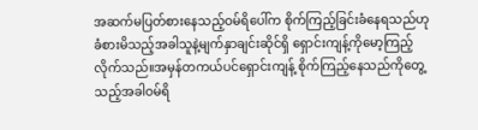အဆက်မပြတ်စားနေသည့်ဝမ်ရိပေါ်က စိုက်ကြည့်ခြင်းခံနေရသည်ဟုခံစားမိသည့်အခါသူနဲ့မျက်နှာချင်းဆိုင်ရှိ ရှောင်းကျန့်ကိုမော့ကြည့်လိုက်သည်။အမှန်တကယ်ပင်ရှောင်းကျန့် စိုက်ကြည့်နေသည်ကိုတွေ့သည့်အခါဝမ်ရိ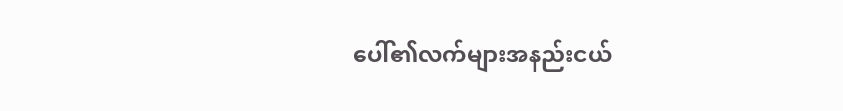ပေါ်၏လက်များအနည်းငယ်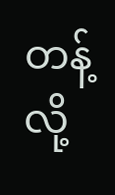တန့်လို့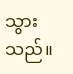သွားသည်။